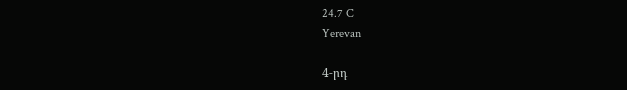24.7 C
Yerevan

4‑րդ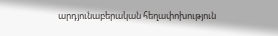արդյունաբերական հեղափոխություն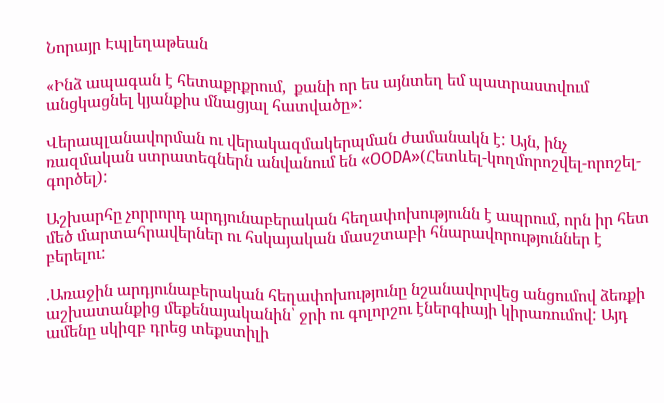Նորայր Էպլեղաթեան

«Ինձ ապագան է հետաքրքրում,  քանի որ ես այնտեղ եմ պատրաստվում անցկացնել կյանքիս մնացյալ հատվածը»:

Վերապլանավորման ու վերակազմակերպման ժամանակն է: Այն, ինչ ռազմական ստրատեգներն անվանում են «OODA»(Հետևել-կողմորոշվել-որոշել-գործել):

Աշխարհը չորրորդ արդյունաբերական հեղափոխությունն է ապրում, որն իր հետ մեծ մարտահրավերներ ու հսկայական մասշտաբի հնարավորություններ է բերելու:

.Առաջին արդյունաբերական հեղափոխությունը նշանավորվեց անցումով ձեռքի աշխատանքից մեքենայականին՝ ջրի ու գոլորշու էներգիայի կիրառումով: Այդ ամենը սկիզբ դրեց տեքստիլի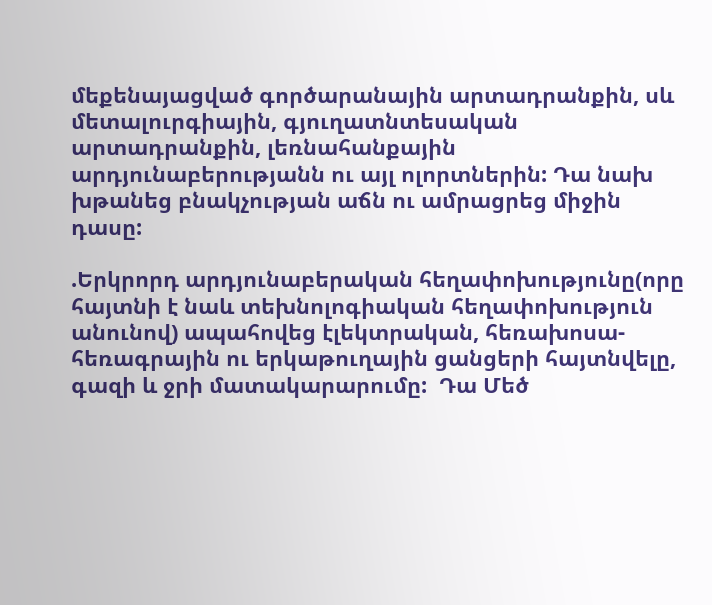մեքենայացված գործարանային արտադրանքին, սև մետալուրգիային, գյուղատնտեսական արտադրանքին, լեռնահանքային արդյունաբերությանն ու այլ ոլորտներին: Դա նախ խթանեց բնակչության աճն ու ամրացրեց միջին դասը:

.Երկրորդ արդյունաբերական հեղափոխությունը(որը հայտնի է նաև տեխնոլոգիական հեղափոխություն անունով) ապահովեց էլեկտրական, հեռախոսա-հեռագրային ու երկաթուղային ցանցերի հայտնվելը, գազի և ջրի մատակարարումը:  Դա Մեծ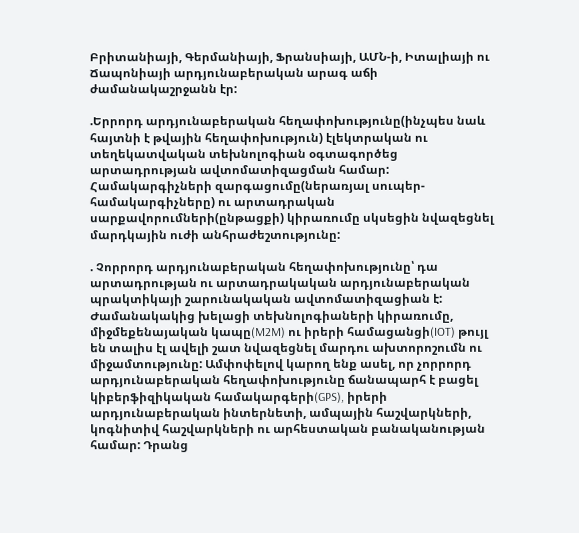Բրիտանիայի, Գերմանիայի, Ֆրանսիայի, ԱՄՆ‑ի, Իտալիայի ու Ճապոնիայի արդյունաբերական արագ աճի ժամանակաշրջանն էր:

.Երրորդ արդյունաբերական հեղափոխությունը(ինչպես նաև հայտնի է թվային հեղափոխություն) էլեկտրական ու տեղեկատվական տեխնոլոգիան օգտագործեց արտադրության ավտոմատիզացման համար: Համակարգիչների զարգացումը(ներառյալ սուպեր-համակարգիչները) ու արտադրական սարքավորումների(ընթացքի) կիրառումը սկսեցին նվազեցնել մարդկային ուժի անհրաժեշտությունը:

. Չորրորդ արդյունաբերական հեղափոխությունը՝ դա արտադրության ու արտադրակական արդյունաբերական պրակտիկայի շարունակական ավտոմատիզացիան է: Ժամանակակից խելացի տեխնոլոգիաների կիրառումը, միջմեքենայական կապը(M2M) ու իրերի համացանցի(IOT) թույլ են տալիս էլ ավելի շատ նվազեցնել մարդու ախտորոշումն ու միջամտությունը: Ամփոփելով կարող ենք ասել, որ չորրորդ արդյունաբերական հեղափոխությունը ճանապարհ է բացել կիբերֆիզիկական համակարգերի(GPS), իրերի արդյունաբերական ինտերնետի, ամպային հաշվարկների, կոգնիտիվ հաշվարկների ու արհեստական բանականության համար: Դրանց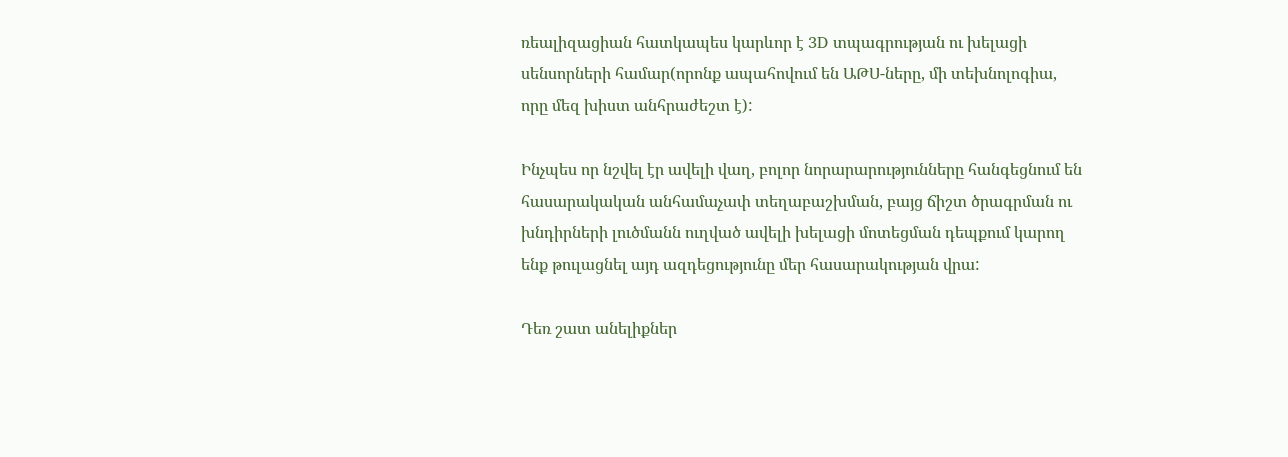ռեալիզացիան հատկապես կարևոր է 3D տպագրության ու խելացի սենսորների համար(որոնք ապահովում են ԱԹՍ-ները, մի տեխնոլոգիա, որը մեզ խիստ անհրաժեշտ է):

Ինչպես որ նշվել էր ավելի վաղ, բոլոր նորարարությունները հանգեցնում են հասարակական անհամաչափ տեղաբաշխման, բայց ճիշտ ծրագրման ու խնդիրների լուծմանն ուղված ավելի խելացի մոտեցման դեպքում կարող ենք թուլացնել այդ ազդեցությունը մեր հասարակության վրա:

Դեռ շատ անելիքներ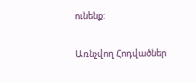ունենք:

Առնչվող Հոդվածներ